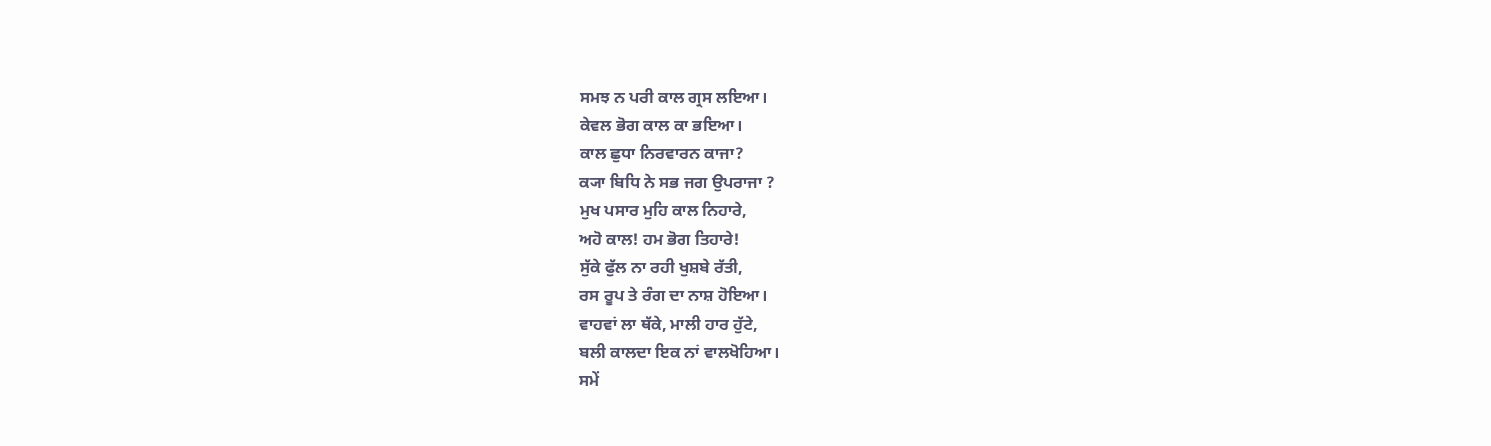ਸਮਝ ਨ ਪਰੀ ਕਾਲ ਗ੍ਰਸ ਲਇਆ।
ਕੇਵਲ ਭੋਗ ਕਾਲ ਕਾ ਭਇਆ।
ਕਾਲ ਛੁਧਾ ਨਿਰਵਾਰਨ ਕਾਜਾ?
ਕ੍ਯਾ ਬਿਧਿ ਨੇ ਸਭ ਜਗ ਉਪਰਾਜਾ ?
ਮੁਖ ਪਸਾਰ ਮੁਹਿ ਕਾਲ ਨਿਹਾਰੇ,
ਅਹੋ ਕਾਲ! ਹਮ ਭੋਗ ਤਿਹਾਰੇ!
ਸੁੱਕੇ ਫੁੱਲ ਨਾ ਰਹੀ ਖੁਸ਼ਬੇ ਰੱਤੀ,
ਰਸ ਰੂਪ ਤੇ ਰੰਗ ਦਾ ਨਾਸ਼ ਹੋਇਆ।
ਵਾਹਵਾਂ ਲਾ ਥੱਕੇ, ਮਾਲੀ ਹਾਰ ਹੁੱਟੇ,
ਬਲੀ ਕਾਲਦਾ ਇਕ ਨਾਂ ਵਾਲਖੋਹਿਆ।
ਸਮੇਂ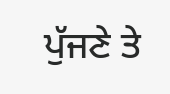ਪੁੱਜਣੇ ਤੇ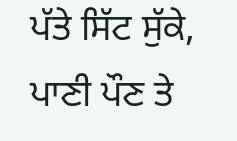ਪੱਤੇ ਸਿੱਟ ਸੁੱਕੇ,
ਪਾਣੀ ਪੌਣ ਤੇ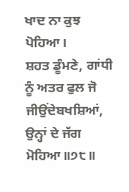ਖਾਦ ਨਾ ਕੁਝ ਪੋਹਿਆ।
ਸ਼ਹਤ ਡੂੰਮਣੇ, ਗਾਂਧੀ ਨੂੰ ਅਤਰ ਫੁਲ ਜੋ
ਜੀਉਂਦੇਬਖਸ਼ਿਆਂ, ਉਨ੍ਹਾਂ ਦੇ ਜੱਗ ਮੋਹਿਆ॥੭੮॥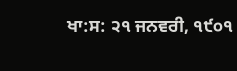ਖਾ:ਸ: ੨੧ ਜਨਵਰੀ, ੧੯੦੧